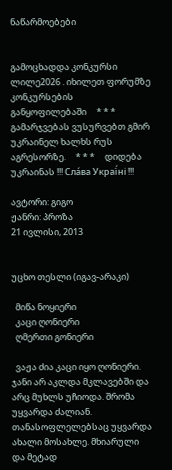ნაწარმოებები


გამოცხადდა კონკურსი ლილე2026 . იხილეთ ფორუმზე კონკურსების განყოფილებაში     * * *     გამარჯვებას ვუსურვებთ გმირ უკრაინელ ხალხს რუს აგრესორზე.     * * *     დიდება უკრაინას !!! Сла́ва Украї́ні !!!

ავტორი: გიგო
ჟანრი: პროზა
21 ივლისი, 2013


უცხო თესლი (იგავ-არაკი)

  მიწა ნოყიერი
  კაცი ღონიერი
  ღმერთი გონიერი

  ვაჟა ძია კაცი იყო ღონიერი. ჯანი არ აკლდა მკლავებში და არც მუხლს უჩიოდა. შრომა უყვარდა ძალიან. თანასოფლელებსაც უყვარდა ახალი მოსახლე. მხიარული და მეტად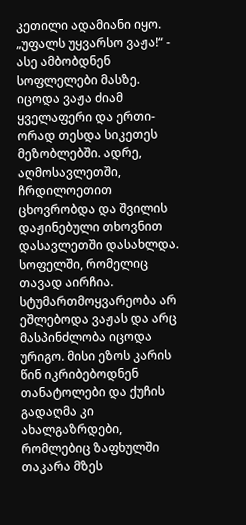კეთილი ადამიანი იყო. „უფალს უყვარსო ვაჟა!“ - ასე ამბობდნენ სოფლელები მასზე. იცოდა ვაჟა ძიამ ყველაფერი და ერთი-ორად თესდა სიკეთეს მეზობლებში. ადრე, აღმოსავლეთში, ჩრდილოეთით ცხოვრობდა და შვილის დაჟინებული თხოვნით დასავლეთში დასახლდა. სოფელში, რომელიც თავად აირჩია. სტუმართმოყვარეობა არ ეშლებოდა ვაჟას და არც მასპინძლობა იცოდა ურიგო. მისი ეზოს კარის წინ იკრიბებოდნენ თანატოლები და ქუჩის გადაღმა კი ახალგაზრდები, რომლებიც ზაფხულში თაკარა მზეს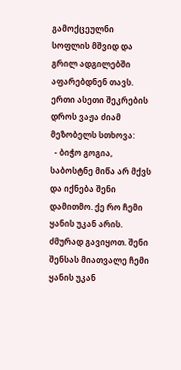გამოქცეულნი სოფლის მშვიდ და გრილ ადგილებში აფარებდნენ თავს. ერთი ასეთი შეკრების დროს ვაჟა ძიამ მეზობელს სთხოვა:
  - ბიჭო გოგია, საბოსტნე მიწა არ მქვს და იქნება შენი დამითმო. ქე რო ჩემი ყანის უკან არის. ძმურად გავიყოთ. შენი შენსას მიათვალე ჩემი ყანის უკან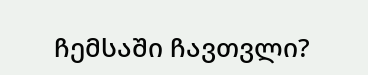ჩემსაში ჩავთვლი?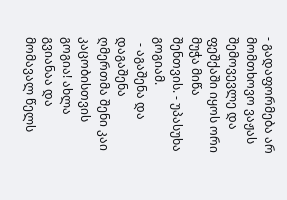- გადაფორმება არ მომთხოვო ვაჟას შემოვევლე და ფეშქაში იყოს ორი მუჭა მიწა შენთვის. - უპასუხა გოგიამ.
  - აგაშენა და დაგაშენა ღმერთმა შენი კაი კაცობისთვის გოგია! ახლა გვიანაა და მომავალ წელს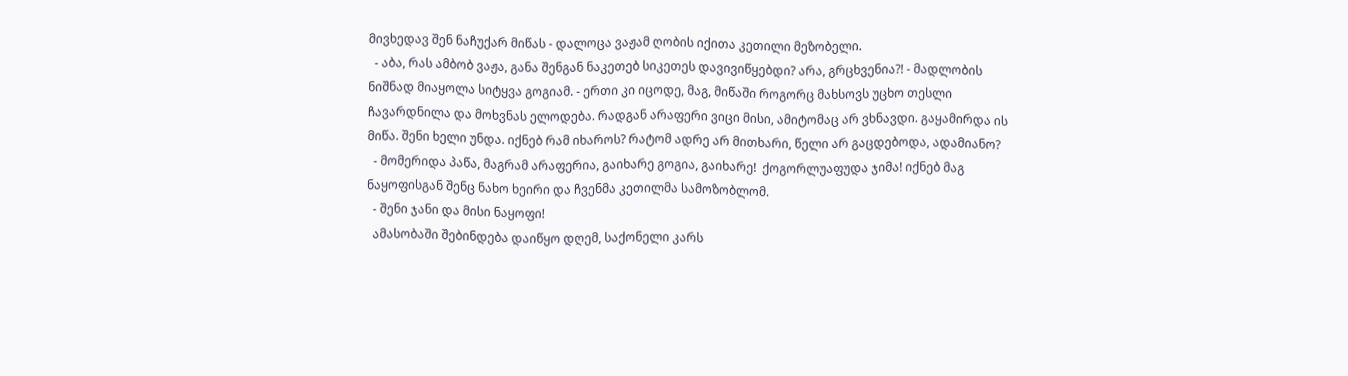მივხედავ შენ ნაჩუქარ მიწას - დალოცა ვაჟამ ღობის იქითა კეთილი მეზობელი.
  - აბა, რას ამბობ ვაჟა, განა შენგან ნაკეთებ სიკეთეს დავივიწყებდი? არა, გრცხვენია?! - მადლობის ნიშნად მიაყოლა სიტყვა გოგიამ. - ერთი კი იცოდე, მაგ, მიწაში როგორც მახსოვს უცხო თესლი ჩავარდნილა და მოხვნას ელოდება. რადგან არაფერი ვიცი მისი, ამიტომაც არ ვხნავდი. გაყამირდა ის მიწა. შენი ხელი უნდა. იქნებ რამ იხაროს? რატომ ადრე არ მითხარი, წელი არ გაცდებოდა, ადამიანო?
  - მომერიდა პაწა, მაგრამ არაფერია, გაიხარე გოგია, გაიხარე!  ქოგორლუაფუდა ჯიმა! იქნებ მაგ ნაყოფისგან შენც ნახო ხეირი და ჩვენმა კეთილმა სამოზობლომ.
  - შენი ჯანი და მისი ნაყოფი!
  ამასობაში შებინდება დაიწყო დღემ, საქონელი კარს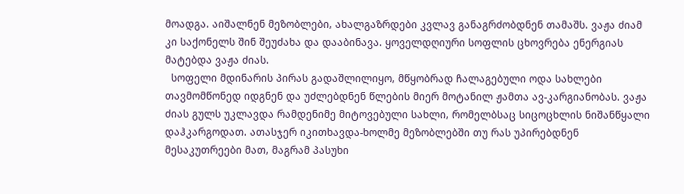მოადგა. აიშალნენ მეზობლები, ახალგაზრდები კვლავ განაგრძობდნენ თამაშს. ვაჟა ძიამ კი საქონელს შინ შეუძახა და დააბინავა. ყოველდღიური სოფლის ცხოვრება ენერგიას მატებდა ვაჟა ძიას.
  სოფელი მდინარის პირას გადაშლილიყო, მწყობრად ჩალაგებული ოდა სახლები თავმომწონედ იდგნენ და უძლებდნენ წლების მიერ მოტანილ ჟამთა ავ-კარგიანობას. ვაჟა ძიას გულს უკლავდა რამდენიმე მიტოვებული სახლი, რომელბსაც სიცოცხლის ნიშანწყალი დაჰკარგოდათ. ათასჯერ იკითხავდა-ხოლმე მეზობლებში თუ რას უპირებდნენ მესაკუთრეები მათ, მაგრამ პასუხი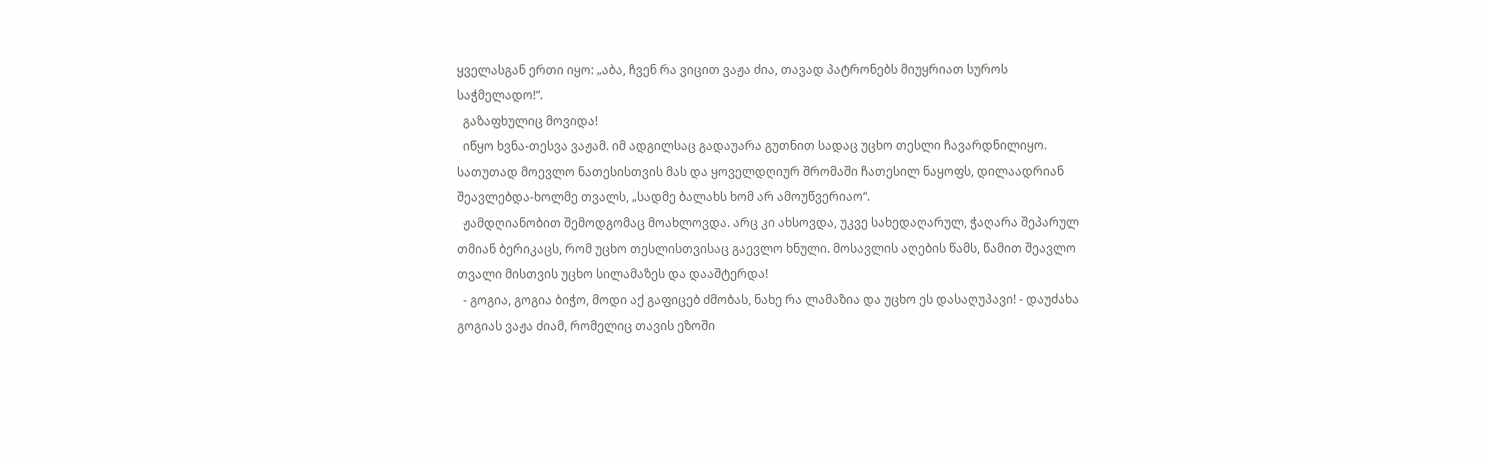ყველასგან ერთი იყო: „აბა, ჩვენ რა ვიცით ვაჟა ძია, თავად პატრონებს მიუყრიათ სუროს საჭმელადო!“.
  გაზაფხულიც მოვიდა!
  იწყო ხვნა-თესვა ვაჟამ. იმ ადგილსაც გადაუარა გუთნით სადაც უცხო თესლი ჩავარდნილიყო. სათუთად მოევლო ნათესისთვის მას და ყოველდღიურ შრომაში ჩათესილ ნაყოფს, დილაადრიან შეავლებდა-ხოლმე თვალს, „სადმე ბალახს ხომ არ ამოუწვერიაო“.
  ჟამდღიანობით შემოდგომაც მოახლოვდა. არც კი ახსოვდა, უკვე სახედაღარულ, ჭაღარა შეპარულ თმიან ბერიკაცს, რომ უცხო თესლისთვისაც გაევლო ხნული. მოსავლის აღების წამს, წამით შეავლო თვალი მისთვის უცხო სილამაზეს და დააშტერდა!
  - გოგია, გოგია ბიჭო, მოდი აქ გაფიცებ ძმობას, ნახე რა ლამაზია და უცხო ეს დასაღუპავი! - დაუძახა გოგიას ვაჟა ძიამ, რომელიც თავის ეზოში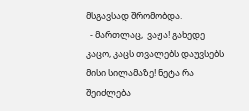მსგავსად შრომობდა.
  - მართლაც,  ვაჟა! გახედე კაცო, კაცს თვალებს დაუვსებს მისი სილამაზე! ნეტა რა შეიძლება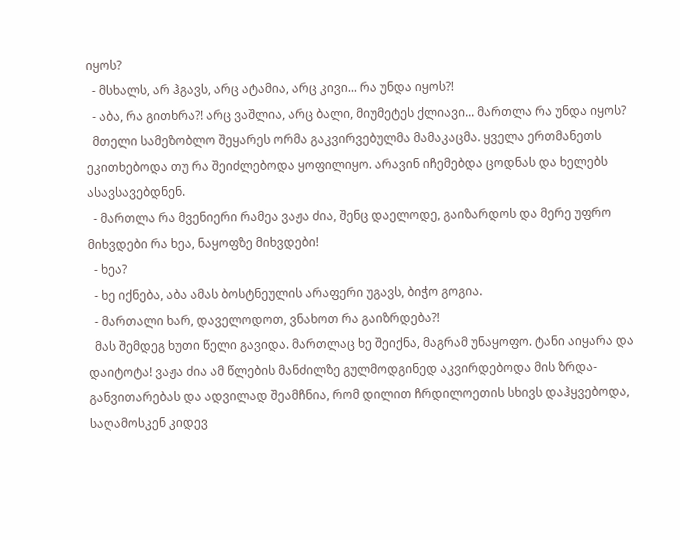იყოს?
  - მსხალს, არ ჰგავს, არც ატამია, არც კივი... რა უნდა იყოს?!
  - აბა, რა გითხრა?! არც ვაშლია, არც ბალი, მიუმეტეს ქლიავი... მართლა რა უნდა იყოს?
  მთელი სამეზობლო შეყარეს ორმა გაკვირვებულმა მამაკაცმა. ყველა ერთმანეთს ეკითხებოდა თუ რა შეიძლებოდა ყოფილიყო. არავინ იჩემებდა ცოდნას და ხელებს ასავსავებდნენ.
  - მართლა რა მვენიერი რამეა ვაჟა ძია, შენც დაელოდე, გაიზარდოს და მერე უფრო მიხვდები რა ხეა, ნაყოფზე მიხვდები!
  - ხეა?
  - ხე იქნება, აბა ამას ბოსტნეულის არაფერი უგავს, ბიჭო გოგია.
  - მართალი ხარ, დაველოდოთ, ვნახოთ რა გაიზრდება?!
  მას შემდეგ ხუთი წელი გავიდა. მართლაც ხე შეიქნა, მაგრამ უნაყოფო. ტანი აიყარა და დაიტოტა! ვაჟა ძია ამ წლების მანძილზე გულმოდგინედ აკვირდებოდა მის ზრდა-განვითარებას და ადვილად შეამჩნია, რომ დილით ჩრდილოეთის სხივს დაჰყვებოდა, საღამოსკენ კიდევ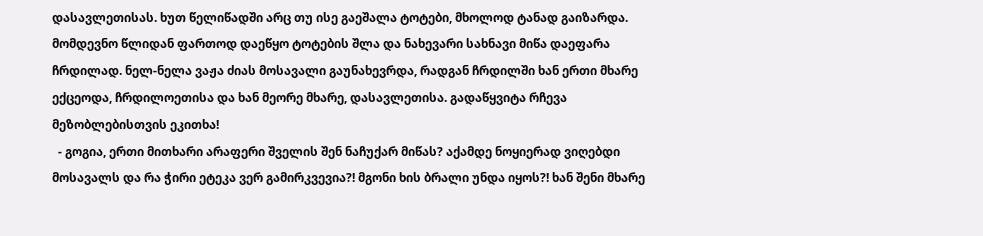დასავლეთისას. ხუთ წელიწადში არც თუ ისე გაეშალა ტოტები, მხოლოდ ტანად გაიზარდა. მომდევნო წლიდან ფართოდ დაეწყო ტოტების შლა და ნახევარი სახნავი მიწა დაეფარა ჩრდილად. ნელ-ნელა ვაჟა ძიას მოსავალი გაუნახევრდა, რადგან ჩრდილში ხან ერთი მხარე ექცეოდა, ჩრდილოეთისა და ხან მეორე მხარე, დასავლეთისა. გადაწყვიტა რჩევა მეზობლებისთვის ეკითხა!
  - გოგია, ერთი მითხარი არაფერი შველის შენ ნაჩუქარ მიწას? აქამდე ნოყიერად ვიღებდი მოსავალს და რა ჭირი ეტეკა ვერ გამირკვევია?! მგონი ხის ბრალი უნდა იყოს?! ხან შენი მხარე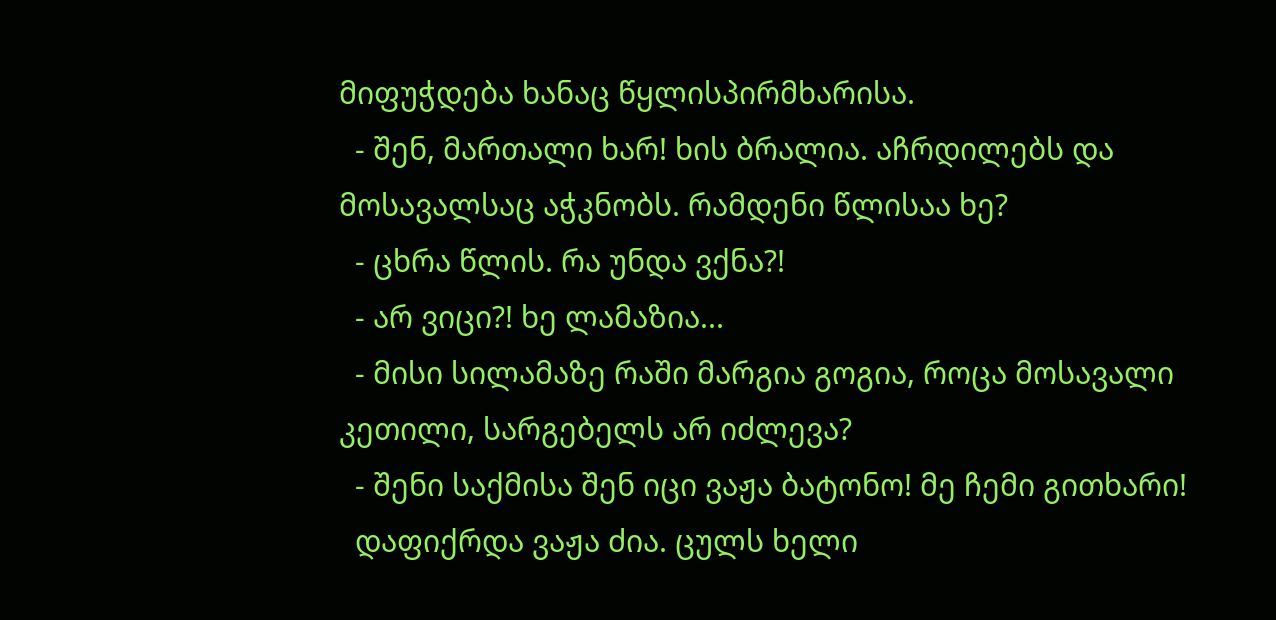მიფუჭდება ხანაც წყლისპირმხარისა.
  - შენ, მართალი ხარ! ხის ბრალია. აჩრდილებს და მოსავალსაც აჭკნობს. რამდენი წლისაა ხე?
  - ცხრა წლის. რა უნდა ვქნა?!
  - არ ვიცი?! ხე ლამაზია...
  - მისი სილამაზე რაში მარგია გოგია, როცა მოსავალი კეთილი, სარგებელს არ იძლევა?
  - შენი საქმისა შენ იცი ვაჟა ბატონო! მე ჩემი გითხარი!
  დაფიქრდა ვაჟა ძია. ცულს ხელი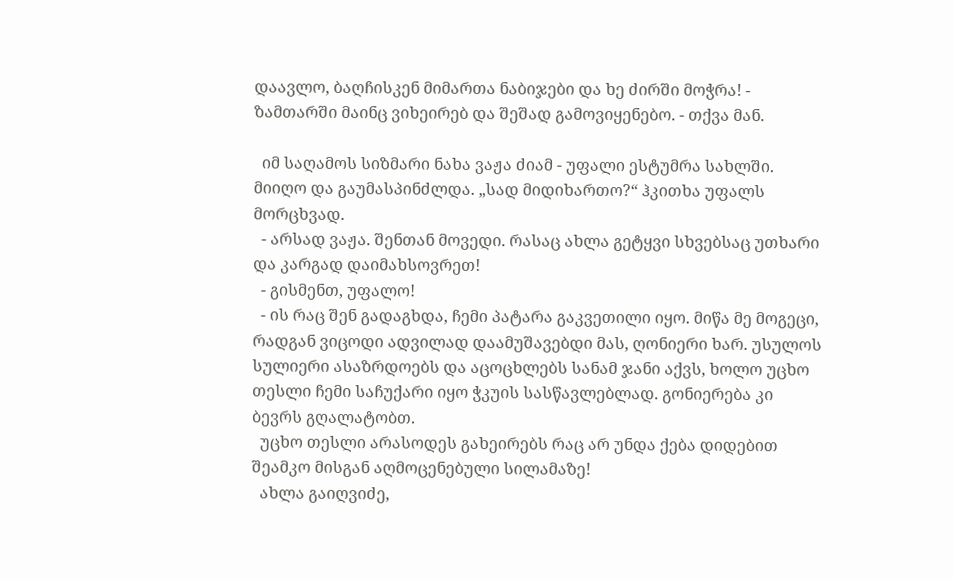დაავლო, ბაღჩისკენ მიმართა ნაბიჯები და ხე ძირში მოჭრა! - ზამთარში მაინც ვიხეირებ და შეშად გამოვიყენებო. - თქვა მან.

  იმ საღამოს სიზმარი ნახა ვაჟა ძიამ - უფალი ესტუმრა სახლში. მიიღო და გაუმასპინძლდა. „სად მიდიხართო?“ ჰკითხა უფალს მორცხვად.
  - არსად ვაჟა. შენთან მოვედი. რასაც ახლა გეტყვი სხვებსაც უთხარი და კარგად დაიმახსოვრეთ!
  - გისმენთ, უფალო!
  - ის რაც შენ გადაგხდა, ჩემი პატარა გაკვეთილი იყო. მიწა მე მოგეცი, რადგან ვიცოდი ადვილად დაამუშავებდი მას, ღონიერი ხარ. უსულოს სულიერი ასაზრდოებს და აცოცხლებს სანამ ჯანი აქვს, ხოლო უცხო თესლი ჩემი საჩუქარი იყო ჭკუის სასწავლებლად. გონიერება კი ბევრს გღალატობთ.
  უცხო თესლი არასოდეს გახეირებს რაც არ უნდა ქება დიდებით შეამკო მისგან აღმოცენებული სილამაზე!
  ახლა გაიღვიძე,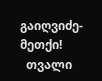გაიღვიძე-მეთქი!
  თვალი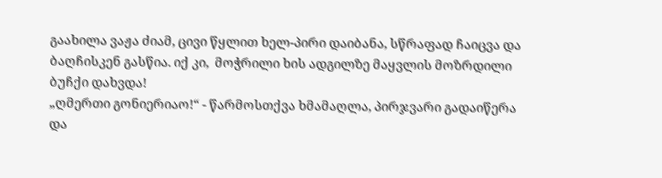გაახილა ვაჟა ძიამ, ცივი წყლით ხელ-პირი დაიბანა, სწრაფად ჩაიცვა და ბაღჩისკენ გასწია. იქ კი,  მოჭრილი ხის ადგილზე მაყვლის მოზრდილი ბუჩქი დახვდა!
„ღმერთი გონიერიაო!“ - წარმოსთქვა ხმამაღლა, პირჯვარი გადაიწერა და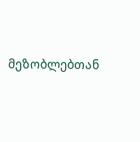მეზობლებთან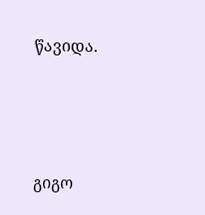წავიდა.




გიგო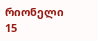რიონელი
15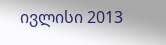ივლისი 2013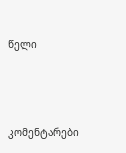წელი



კომენტარები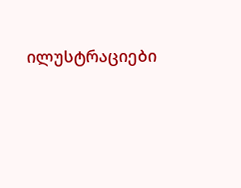ილუსტრაციები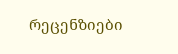რეცენზიები